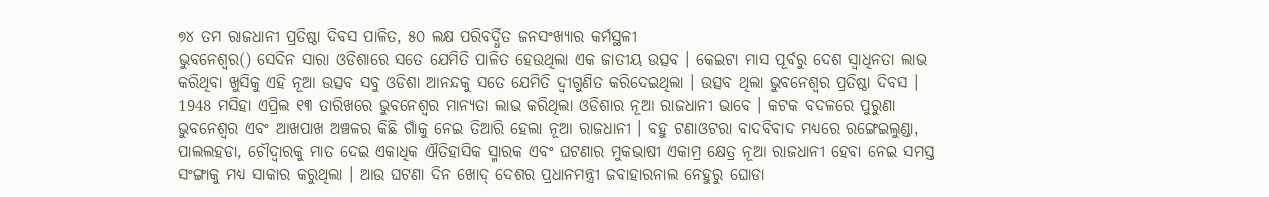୭୪ ତମ ରାଜଧାନୀ ପ୍ରତିଷ୍ଠା ଦିବସ ପାଳିତ, ୫୦ ଲକ୍ଷ ପରିବର୍ଦ୍ଧିତ ଜନସଂଖ୍ୟାର କର୍ମସ୍ଥଳୀ
ଭୁବନେଶ୍ବର() ସେଦିନ ସାରା ଓଡିଶାରେ ସତେ ଯେମିତି ପାଳିତ ହେଉଥିଲା ଏକ ଜାତୀୟ ଉତ୍ସବ । କେଇଟା ମାସ ପୂର୍ବରୁ ଦେଶ ସ୍ବାଧିନତା ଲାଭ କରିଥିବା ଖୁସିକୁ ଏହି ନୂଆ ଉତ୍ସବ ସବୁ ଓଡିଶା ଆନନ୍ଦକୁ ସତେ ଯେମିତି ଦ୍ବୀଗୁଣିତ କରିଦେଇଥିଲା । ଉତ୍ସବ ଥିଲା ଭୁବନେଶ୍ବର ପ୍ରତିଷ୍ଠା ଦିବସ । 1948 ମସିହା ଏପ୍ରିଲ ୧୩ ତାରିଖରେ ଭୁବନେଶ୍ବର ମାନ୍ୟତା ଲାଭ କରିଥିଲା ଓଡିଶାର ନୂଆ ରାଜଧାନୀ ଭାବେ । କଟକ ବଦଳରେ ପୁରୁଣା ଭୁବନେଶ୍ବର ଏବଂ ଆଖପାଖ ଅଞ୍ଚଳର କିଛି ଗାଁକୁ ନେଇ ତିଆରି ହେଲା ନୂଆ ରାଜଧାନୀ । ବହୁ ଟଣାଓଟରା ବାଦବିବାଦ ମଧ୍ୟରେ ରଙ୍ଗେଇଲୁଣ୍ଡା, ପାଲଲହଡା, ଚୌଦ୍ବାରକୁ ମାତ ଦେଇ ଏକାଧିକ ଐତିହାସିକ ସ୍ମାରକ ଏବଂ ଘଟଣାର ମୁକଭାଷୀ ଏକାମ୍ର କ୍ଷେତ୍ର ନୂଆ ରାଜଧାନୀ ହେବା ନେଇ ସମସ୍ତ ସଂଙ୍ଗାକୁ ମଧ୍ୟ ସାକାର କରୁଥିଲା । ଆଉ ଘଟଣା ଦିନ ଖୋଦ୍ ଦେଶର ପ୍ରଧାନମନ୍ତ୍ରୀ ଜବାହାରନାଲ ନେହୁରୁ ଘୋଡା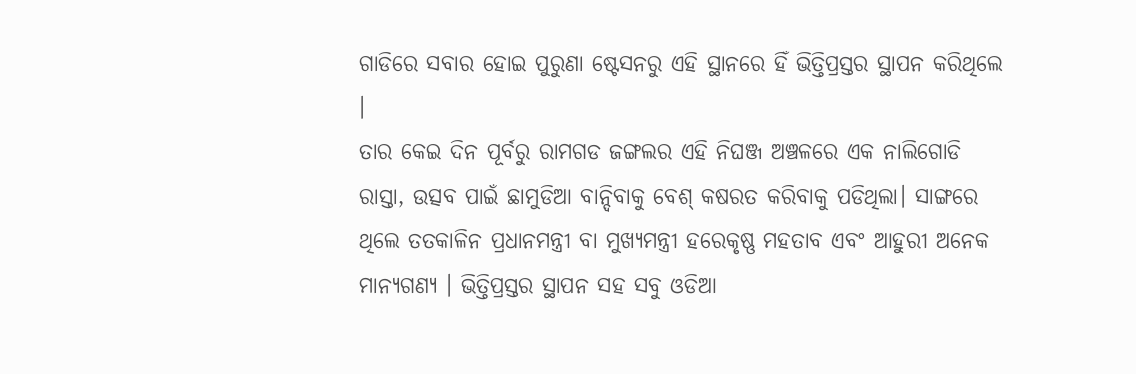ଗାଡିରେ ସବାର ହୋଇ ପୁରୁଣା ଷ୍ଟେସନରୁ ଏହି ସ୍ଥାନରେ ହିଁ ଭିତ୍ତିପ୍ରସ୍ତର ସ୍ଥାପନ କରିଥିଲେ ।
ତାର କେଇ ଦିନ ପୂର୍ବରୁ ରାମଗଡ ଜଙ୍ଗଲର ଏହି ନିଘଞ୍ଜ ଅଞ୍ଚଳରେ ଏକ ନାଲିଗୋଡି ରାସ୍ତା, ଉତ୍ସବ ପାଇଁ ଛାମୁଡିଆ ବାନ୍ଦିବାକୁ ବେଶ୍ କଷରତ କରିବାକୁ ପଡିଥିଲା। ସାଙ୍ଗରେ ଥିଲେ ତତକାଳିନ ପ୍ରଧାନମନ୍ତ୍ରୀ ବା ମୁଖ୍ୟମନ୍ତ୍ରୀ ହରେକୃଷ୍ଣ ମହତାବ ଏବଂ ଆହୁରୀ ଅନେକ ମାନ୍ୟଗଣ୍ୟ । ଭିତ୍ତିପ୍ରସ୍ତର ସ୍ଥାପନ ସହ ସବୁ ଓଡିଆ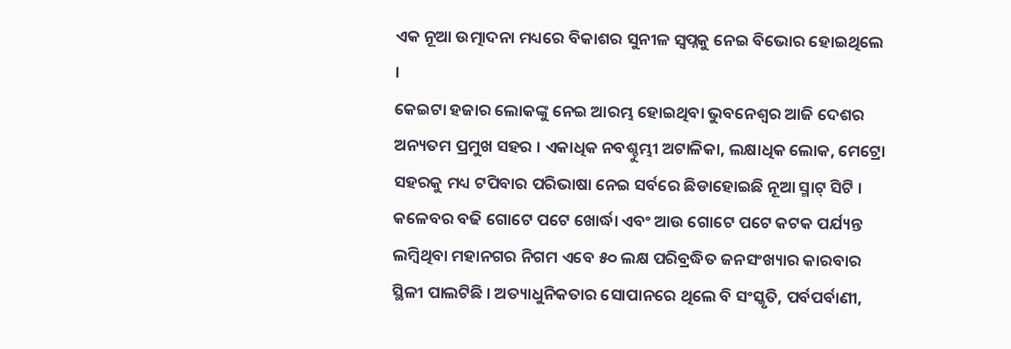ଏକ ନୂଆ ଉତ୍ମାଦନା ମଧ୍ୟରେ ବିକାଶର ସୁନୀଳ ସ୍ବପ୍ନକୁ ନେଇ ବିଭୋର ହୋଇଥିଲେ ।
କେଇଟା ହଜାର ଲୋକଙ୍କୁ ନେଇ ଆରମ୍ଭ ହୋଇଥିବା ଭୁବନେଶ୍ବର ଆଜି ଦେଶର ଅନ୍ୟତମ ପ୍ରମୁଖ ସହର । ଏକାଧିକ ନବଶ୍ଚୁମ୍ଭୀ ଅଟାଳିକା, ଲକ୍ଷାଧିକ ଲୋକ, ମେଟ୍ରୋ ସହରକୁ ମଧ୍ୟ ଟପିବାର ପରିଭାଷା ନେଇ ସର୍ବରେ ଛିଡାହୋଇଛି ନୂଆ ସ୍ମାଟ୍ ସିଟି । କଳେବର ବଢି ଗୋଟେ ପଟେ ଖୋର୍ଦ୍ଧା ଏବଂ ଆଉ ଗୋଟେ ପଟେ କଟକ ପର୍ଯ୍ୟନ୍ତ ଲମ୍ବିଥିବା ମହାନଗର ନିଗମ ଏବେ ୫୦ ଲକ୍ଷ ପରିବ୍ରଦ୍ଧିତ ଜନସଂଖ୍ୟାର କାରବାର ସ୍ଥିଳୀ ପାଲଟିଛି । ଅତ୍ୟାଧୁନିକତାର ସୋପାନରେ ଥିଲେ ବି ସଂସ୍କୃତି, ପର୍ବପର୍ବାଣୀ,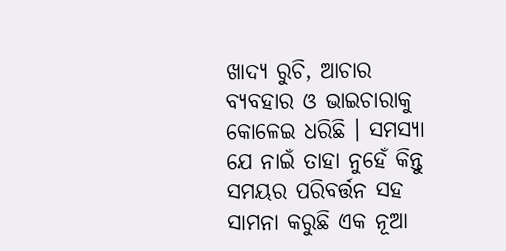ଖାଦ୍ୟ ରୁଚି, ଆଚାର ବ୍ୟବହାର ଓ ଭାଇଚାରାକୁ କୋଳେଇ ଧରିଛି । ସମସ୍ୟା ଯେ ନାଇଁ ତାହା ନୁହେଁ କିନ୍ତୁ ସମୟର ପରିବର୍ତ୍ତନ ସହ ସାମନା କରୁଛି ଏକ ନୂଆ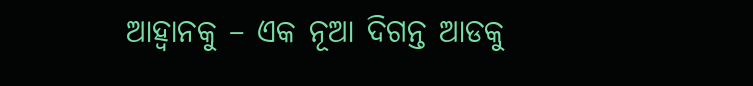ଆହ୍ବାନକୁ – ଏକ ନୂଆ ଦିଗନ୍ତ ଆଡକୁ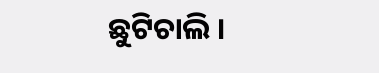ଛୁଟିଚାଲି ।